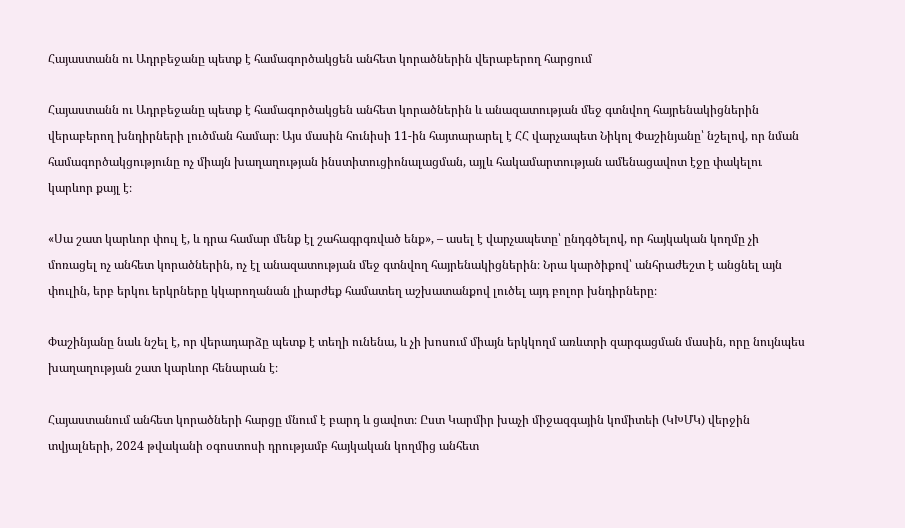Հայաստանն ու Ադրբեջանը պետք է համագործակցեն անհետ կորածներին վերաբերող հարցում

Հայաստանն ու Ադրբեջանը պետք է համագործակցեն անհետ կորածներին և անազատության մեջ գտնվող հայրենակիցներին վերաբերող խնդիրների լուծման համար։ Այս մասին հունիսի 11-ին հայտարարել է ՀՀ վարչապետ Նիկոլ Փաշինյանը՝ նշելով, որ նման համագործակցությունը ոչ միայն խաղաղության ինստիտուցիոնալացման, այլև հակամարտության ամենացավոտ էջը փակելու կարևոր քայլ է։

«Սա շատ կարևոր փուլ է, և դրա համար մենք էլ շահագրգռված ենք», – ասել է վարչապետը՝ ընդգծելով, որ հայկական կողմը չի մոռացել ոչ անհետ կորածներին, ոչ էլ անազատության մեջ գտնվող հայրենակիցներին։ Նրա կարծիքով՝ անհրաժեշտ է անցնել այն փուլին, երբ երկու երկրները կկարողանան լիարժեք համատեղ աշխատանքով լուծել այդ բոլոր խնդիրները։

Փաշինյանը նաև նշել է, որ վերադարձը պետք է տեղի ունենա, և չի խոսում միայն երկկողմ առևտրի զարգացման մասին, որը նույնպես խաղաղության շատ կարևոր հենարան է։

Հայաստանում անհետ կորածների հարցը մնում է բարդ և ցավոտ։ Ըստ Կարմիր խաչի միջազգային կոմիտեի (ԿԽՄԿ) վերջին տվյալների, 2024 թվականի օգոստոսի դրությամբ հայկական կողմից անհետ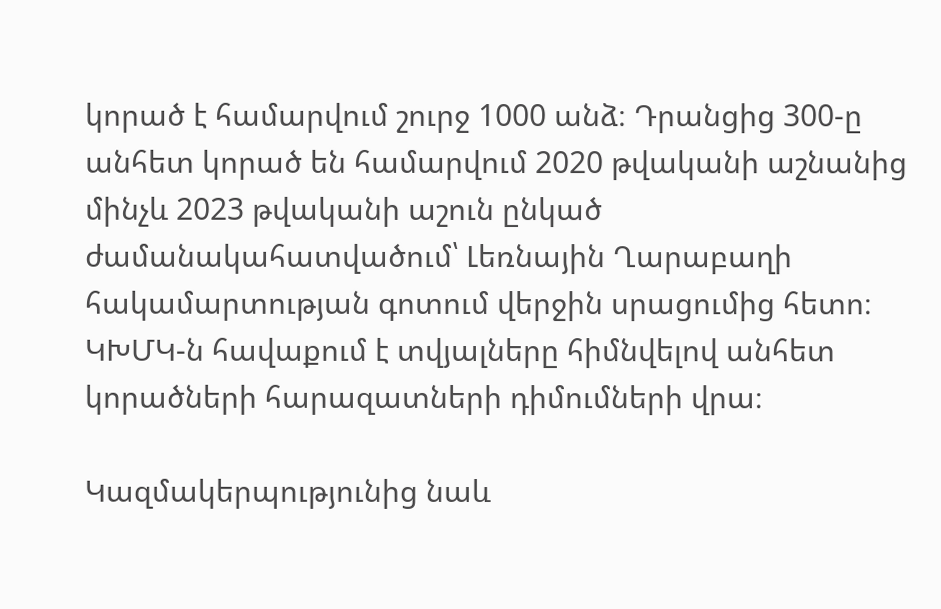կորած է համարվում շուրջ 1000 անձ։ Դրանցից 300-ը անհետ կորած են համարվում 2020 թվականի աշնանից մինչև 2023 թվականի աշուն ընկած ժամանակահատվածում՝ Լեռնային Ղարաբաղի հակամարտության գոտում վերջին սրացումից հետո։ ԿԽՄԿ-ն հավաքում է տվյալները հիմնվելով անհետ կորածների հարազատների դիմումների վրա։

Կազմակերպությունից նաև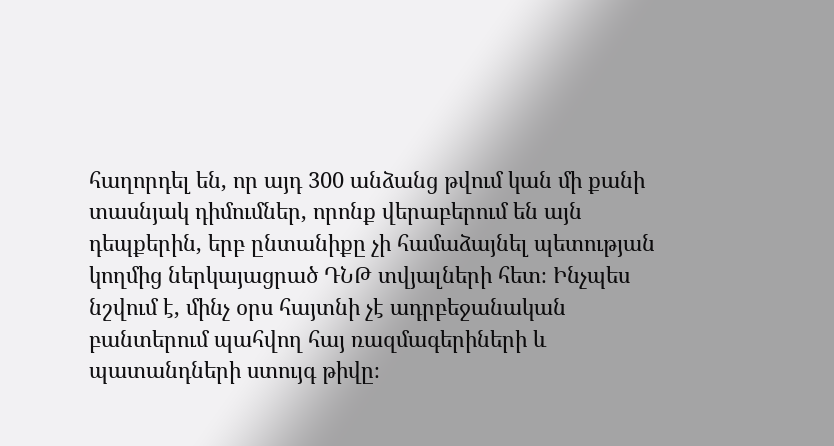հաղորդել են, որ այդ 300 անձանց թվում կան մի քանի տասնյակ դիմումներ, որոնք վերաբերում են այն դեպքերին, երբ ընտանիքը չի համաձայնել պետության կողմից ներկայացրած ԴՆԹ տվյալների հետ։ Ինչպես նշվում է, մինչ օրս հայտնի չէ ադրբեջանական բանտերում պահվող հայ ռազմագերիների և պատանդների ստույգ թիվը։